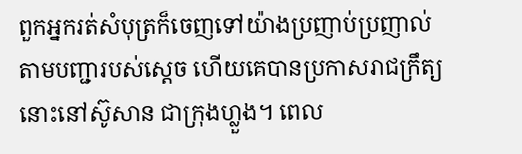ពួកអ្នករត់សំបុត្រក៏ចេញទៅយ៉ាងប្រញាប់ប្រញាល់ តាមបញ្ជារបស់ស្តេច ហើយគេបានប្រកាសរាជក្រឹត្យនោះនៅស៊ូសាន ជាក្រុងហ្លួង។ ពេល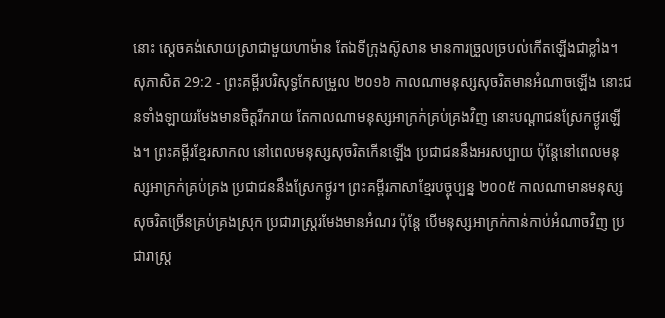នោះ ស្តេចគង់សោយស្រាជាមួយហាម៉ាន តែឯទីក្រុងស៊ូសាន មានការច្រួលច្របល់កើតឡើងជាខ្លាំង។
សុភាសិត 29:2 - ព្រះគម្ពីរបរិសុទ្ធកែសម្រួល ២០១៦ កាលណាមនុស្សសុចរិតមានអំណាចឡើង នោះជនទាំងឡាយរមែងមានចិត្តរីករាយ តែកាលណាមនុស្សអាក្រក់គ្រប់គ្រងវិញ នោះបណ្ដាជនស្រែកថ្ងូរឡើង។ ព្រះគម្ពីរខ្មែរសាកល នៅពេលមនុស្សសុចរិតកើនឡើង ប្រជាជននឹងអរសប្បាយ ប៉ុន្តែនៅពេលមនុស្សអាក្រក់គ្រប់គ្រង ប្រជាជននឹងស្រែកថ្ងូរ។ ព្រះគម្ពីរភាសាខ្មែរបច្ចុប្បន្ន ២០០៥ កាលណាមានមនុស្សសុចរិតច្រើនគ្រប់គ្រងស្រុក ប្រជារាស្ត្ររមែងមានអំណរ ប៉ុន្តែ បើមនុស្សអាក្រក់កាន់កាប់អំណាចវិញ ប្រជារាស្ត្រ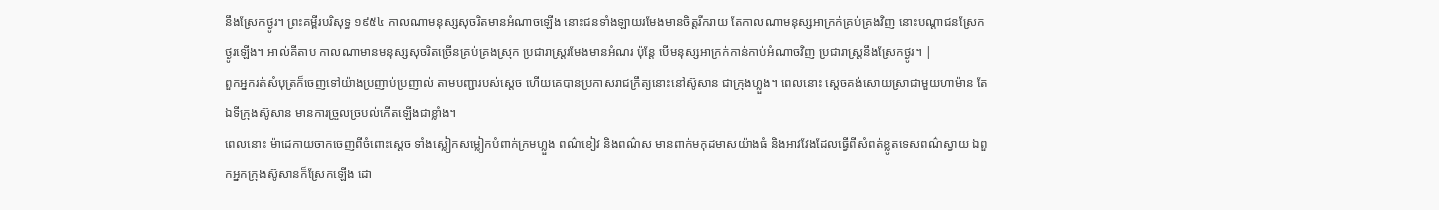នឹងស្រែកថ្ងូរ។ ព្រះគម្ពីរបរិសុទ្ធ ១៩៥៤ កាលណាមនុស្សសុចរិតមានអំណាចឡើង នោះជនទាំងឡាយរមែងមានចិត្តរីករាយ តែកាលណាមនុស្សអាក្រក់គ្រប់គ្រងវិញ នោះបណ្តាជនស្រែកថ្ងូរឡើង។ អាល់គីតាប កាលណាមានមនុស្សសុចរិតច្រើនគ្រប់គ្រងស្រុក ប្រជារាស្ត្ររមែងមានអំណរ ប៉ុន្តែ បើមនុស្សអាក្រក់កាន់កាប់អំណាចវិញ ប្រជារាស្ត្រនឹងស្រែកថ្ងូរ។ |
ពួកអ្នករត់សំបុត្រក៏ចេញទៅយ៉ាងប្រញាប់ប្រញាល់ តាមបញ្ជារបស់ស្តេច ហើយគេបានប្រកាសរាជក្រឹត្យនោះនៅស៊ូសាន ជាក្រុងហ្លួង។ ពេលនោះ ស្តេចគង់សោយស្រាជាមួយហាម៉ាន តែឯទីក្រុងស៊ូសាន មានការច្រួលច្របល់កើតឡើងជាខ្លាំង។
ពេលនោះ ម៉ាដេកាយចាកចេញពីចំពោះស្តេច ទាំងស្លៀកសម្លៀកបំពាក់ក្រមហ្លួង ពណ៌ខៀវ និងពណ៌ស មានពាក់មកុដមាសយ៉ាងធំ និងអាវវែងដែលធ្វើពីសំពត់ខ្លូតទេសពណ៌ស្វាយ ឯពួកអ្នកក្រុងស៊ូសានក៏ស្រែកឡើង ដោ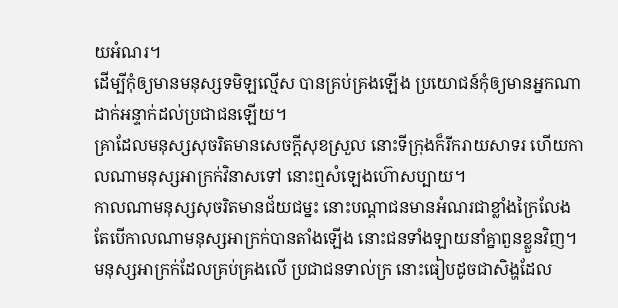យអំណរ។
ដើម្បីកុំឲ្យមានមនុស្សទមិឡល្មើស បានគ្រប់គ្រងឡើង ប្រយោជន៍កុំឲ្យមានអ្នកណា ដាក់អន្ទាក់ដល់ប្រជាជនឡើយ។
គ្រាដែលមនុស្សសុចរិតមានសេចក្ដីសុខស្រួល នោះទីក្រុងក៏រីករាយសាទរ ហើយកាលណាមនុស្សអាក្រក់វិនាសទៅ នោះឮសំឡេងហ៊ោសប្បាយ។
កាលណាមនុស្សសុចរិតមានជ័យជម្នះ នោះបណ្ដាជនមានអំណរជាខ្លាំងក្រៃលែង តែបើកាលណាមនុស្សអាក្រក់បានតាំងឡើង នោះជនទាំងឡាយនាំគ្នាពួនខ្លួនវិញ។
មនុស្សអាក្រក់ដែលគ្រប់គ្រងលើ ប្រជាជនទាល់ក្រ នោះធៀបដូចជាសិង្ហដែល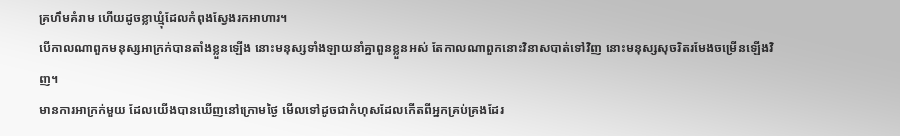គ្រហឹមគំរាម ហើយដូចខ្លាឃ្មុំដែលកំពុងស្វែងរកអាហារ។
បើកាលណាពួកមនុស្សអាក្រក់បានតាំងខ្លួនឡើង នោះមនុស្សទាំងឡាយនាំគ្នាពួនខ្លួនអស់ តែកាលណាពួកនោះវិនាសបាត់ទៅវិញ នោះមនុស្សសុចរិតរមែងចម្រើនឡើងវិញ។
មានការអាក្រក់មួយ ដែលយើងបានឃើញនៅក្រោមថ្ងៃ មើលទៅដូចជាកំហុសដែលកើតពីអ្នកគ្រប់គ្រងដែរ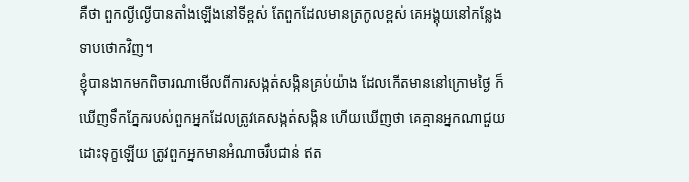គឺថា ពួកល្ងីល្ងើបានតាំងឡើងនៅទីខ្ពស់ តែពួកដែលមានត្រកូលខ្ពស់ គេអង្គុយនៅកន្លែងទាបថោកវិញ។
ខ្ញុំបានងាកមកពិចារណាមើលពីការសង្កត់សង្កិនគ្រប់យ៉ាង ដែលកើតមាននៅក្រោមថ្ងៃ ក៏ឃើញទឹកភ្នែករបស់ពួកអ្នកដែលត្រូវគេសង្កត់សង្កិន ហើយឃើញថា គេគ្មានអ្នកណាជួយដោះទុក្ខឡើយ ត្រូវពួកអ្នកមានអំណាចរឹបជាន់ ឥត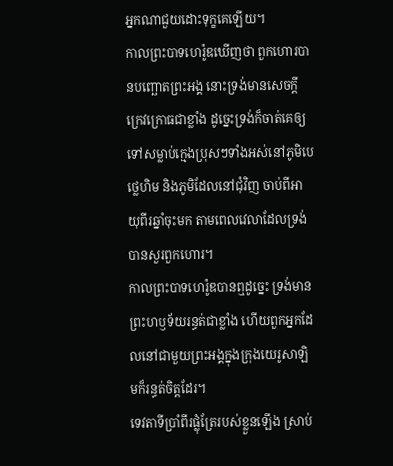អ្នកណាជួយដោះទុក្ខគេឡើយ។
កាលព្រះបាទហេរ៉ូឌឃើញថា ពួកហោរបានបញ្ឆោតព្រះអង្គ នោះទ្រង់មានសេចក្តីក្រេវក្រោធជាខ្លាំង ដូច្នេះទ្រង់ក៏ចាត់គេឲ្យទៅសម្លាប់ក្មេងប្រុសៗទាំងអស់នៅភូមិបេថ្លេហិម និងភូមិដែលនៅជុំវិញ ចាប់ពីអាយុពីរឆ្នាំចុះមក តាមពេលវេលាដែលទ្រង់បានសួរពួកហោរ។
កាលព្រះបាទហេរ៉ូឌបានឮដូច្នេះ ទ្រង់មានព្រះហឫទ័យរន្ធត់ជាខ្លាំង ហើយពួកអ្នកដែលនៅជាមួយព្រះអង្គក្នុងក្រុងយេរូសាឡិមក៏រន្ធត់ចិត្តដែរ។
ទេវតាទីប្រាំពីរផ្លុំត្រែរបស់ខ្លួនឡើង ស្រាប់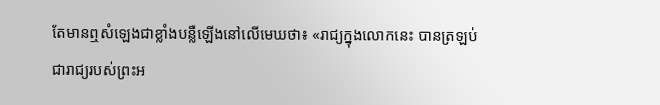តែមានឮសំឡេងជាខ្លាំងបន្លឺឡើងនៅលើមេឃថា៖ «រាជ្យក្នុងលោកនេះ បានត្រឡប់ជារាជ្យរបស់ព្រះអ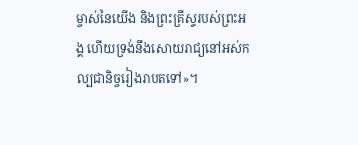ម្ចាស់នៃយើង និងព្រះគ្រីស្ទរបស់ព្រះអង្គ ហើយទ្រង់នឹងសោយរាជ្យនៅអស់កល្បជានិច្ចរៀងរាបតទៅ»។